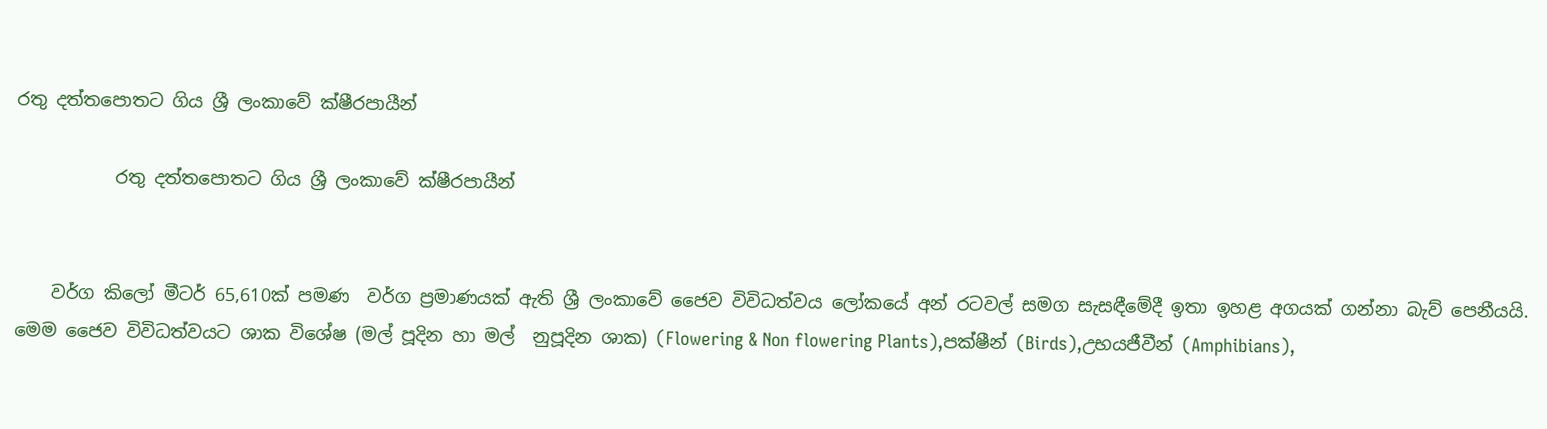රතු දත්තපොතට ගිය ශ්‍රී ලංකාවේ ක්ෂීරපායීන්

           රතු දත්තපොතට ගිය ශ්‍රී ලංකාවේ ක්ෂීරපායීන්


    වර්ග කිලෝ මීටර් 65,610ක් පමණ  වර්ග ප්‍රමාණයක් ඇති ශ්‍රී ලංකාවේ ජෛව විවිධත්වය ලෝකයේ අන් රටවල් සමග සැසඳීමේදී ඉතා ඉහළ අගයක් ගන්නා බැව් පෙනීයයි. මෙම ජෛව විවිධත්වයට ශාක විශේෂ (මල් පූදින හා මල්  නුපූදින ශාක) (Flowering & Non flowering Plants),පක්ෂීන් (Birds),උභයජීවීන් (Amphibians),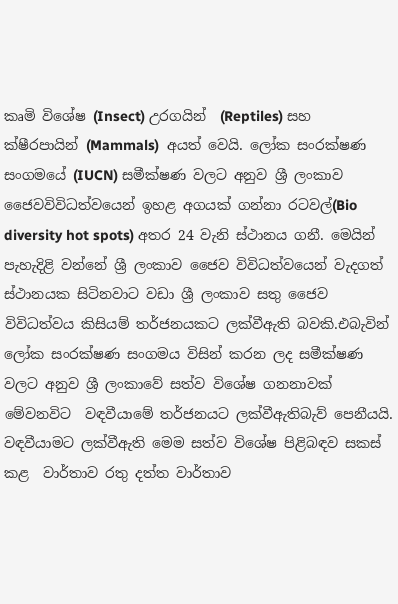කෘමි විශේෂ (Insect) උරගයින්  (Reptiles) සහ ක්ෂීරපායින් (Mammals)  අයත් වෙයි. ලෝක සංරක්ෂණ සංගමයේ (IUCN) සමීක්ෂණ වලට අනුව ශ්‍රී ලංකාව ජෛවවිවිධත්වයෙන් ඉහළ අගයක් ගන්නා රටවල්(Bio diversity hot spots) අතර 24 වැනි ස්ථානය ගනී. මෙයින් පැහැදිළි වන්නේ ශ්‍රී ලංකාව ජෛව විවිධත්වයෙන් වැදගත් ස්ථානයක සිටිනවාට වඩා ශ්‍රී ලංකාව සතු ජෛව විවිධත්වය කිසියම් තර්ජනයකට ලක්වීඇති බවකි.එබැවින් ලෝක සංරක්ෂණ සංගමය විසින් කරන ලද සමීක්ෂණ වලට අනුව ශ්‍රී ලංකාවේ සත්ව විශේෂ ගනනාවක් මේවනවිට  වඳවීයාමේ තර්ජනයට ලක්වීඇතිබැව් පෙනීයයි.   වඳවීයාමට ලක්වීඇති මෙම සත්ව විශේෂ පිළිබඳව සකස් කළ  වාර්තාව රතු දත්ත වාර්තාව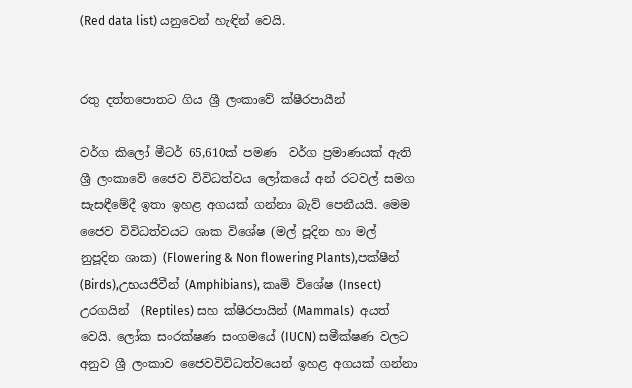(Red data list) යනුවෙන් හැඳින් වෙයි.


රතු දත්තපොතට ගිය ශ්‍රී ලංකාවේ ක්ෂීරපායීන්

වර්ග කිලෝ මීටර් 65,610ක් පමණ  වර්ග ප්‍රමාණයක් ඇති ශ්‍රී ලංකාවේ ජෛව විවිධත්වය ලෝකයේ අන් රටවල් සමග සැසඳීමේදී ඉතා ඉහළ අගයක් ගන්නා බැව් පෙනීයයි. මෙම ජෛව විවිධත්වයට ශාක විශේෂ (මල් පූදින හා මල්  නුපූදින ශාක) (Flowering & Non flowering Plants),පක්ෂීන් (Birds),උභයජීවීන් (Amphibians), කෘමි විශේෂ (Insect) උරගයින්  (Reptiles) සහ ක්ෂීරපායින් (Mammals)  අයත් වෙයි. ලෝක සංරක්ෂණ සංගමයේ (IUCN) සමීක්ෂණ වලට අනුව ශ්‍රී ලංකාව ජෛවවිවිධත්වයෙන් ඉහළ අගයක් ගන්නා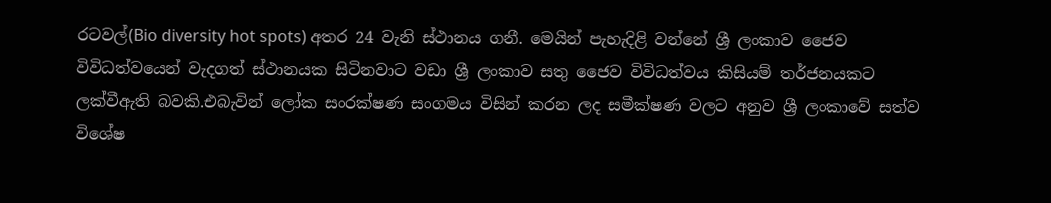රටවල්(Bio diversity hot spots) අතර 24 වැනි ස්ථානය ගනී. මෙයින් පැහැදිළි වන්නේ ශ්‍රී ලංකාව ජෛව විවිධත්වයෙන් වැදගත් ස්ථානයක සිටිනවාට වඩා ශ්‍රී ලංකාව සතු ජෛව විවිධත්වය කිසියම් තර්ජනයකට ලක්වීඇති බවකි.එබැවින් ලෝක සංරක්ෂණ සංගමය විසින් කරන ලද සමීක්ෂණ වලට අනුව ශ්‍රී ලංකාවේ සත්ව විශේෂ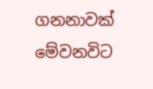ගනනාවක් මේවනවිට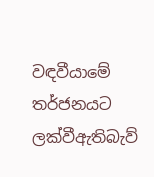වඳවීයාමේ තර්ජනයට ලක්වීඇතිබැව්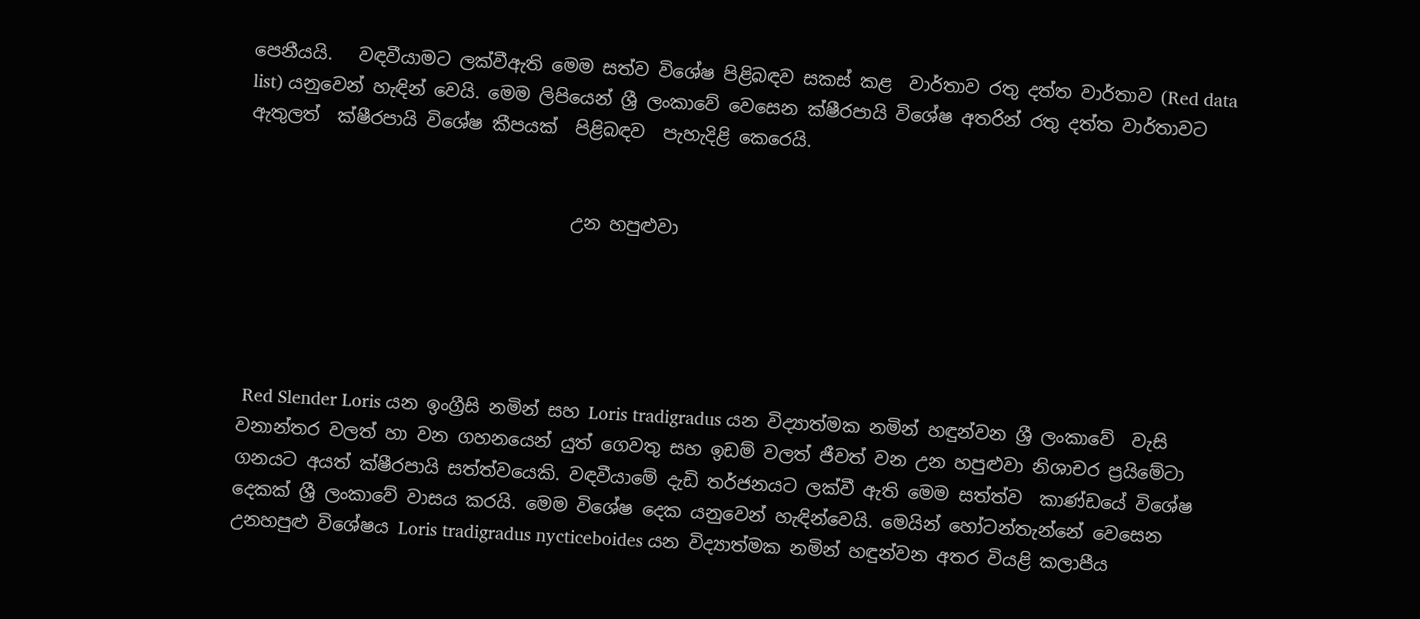පෙනීයයි.   වඳවීයාමට ලක්වීඇති මෙම සත්ව විශේෂ පිළිබඳව සකස් කළ  වාර්තාව රතු දත්ත වාර්තාව (Red data list) යනුවෙන් හැඳින් වෙයි. මෙම ලිපියෙන් ශ්‍රී ලංකාවේ වෙසෙන ක්ෂීරපායි විශේෂ අතරින් රතු දත්ත වාර්තාවට ඇතුලත්  ක්ෂීරපායි විශේෂ කීපයක්  පිළිබඳව  පැහැදිළි කෙරෙයි.


                                    උන හපුළුවා





 Red Slender Loris යන ඉංග්‍රීසි නමින් සහ Loris tradigradus යන විද්‍යාත්මක නමින් හඳුන්වන ශ්‍රී ලංකාවේ  වැසි වනාන්තර වලත් හා වන ගහනයෙන් යුත් ගෙවතු සහ ඉඩම් වලත් ජීවත් වන උන හපුළුවා නිශාචර ප්‍රයිමේටා ගනයට අයත් ක්ෂීරපායි සත්ත්වයෙකි. වඳවීයාමේ දැඩි තර්ජනයට ලක්වී ඇති මෙම සත්ත්ව  කාණ්ඩයේ විශේෂ දෙකක් ශ්‍රී ලංකාවේ වාසය කරයි. මෙම විශේෂ දෙක යනුවෙන් හැඳින්වෙයි. මෙයින් හෝටන්තැන්නේ වෙසෙන උනහපුළු විශේෂය Loris tradigradus nycticeboides යන විද්‍යාත්මක නමින් හඳුන්වන අතර වියළි කලාපීය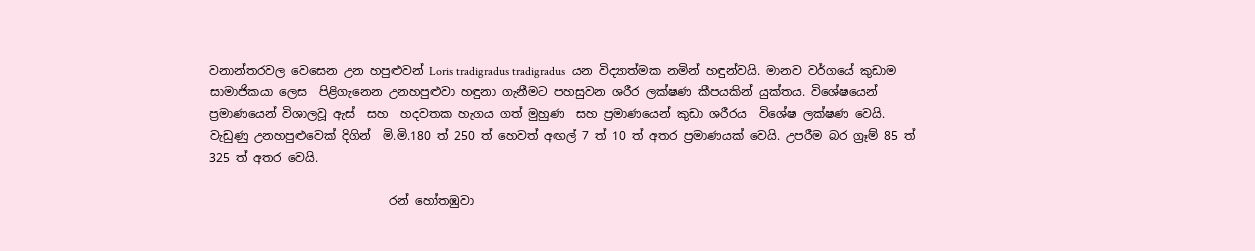වනාන්තරවල වෙසෙන උන හපුළුවන් Loris tradigradus tradigradus  යන විද්‍යාත්මක නමින් හඳුන්වයි. මානව වර්ගයේ කුඩාම සාමාජිකයා ලෙස  පිළිගැනෙන උනහපුළුවා හඳුනා ගැනීමට පහසුවන ශරීර ලක්ෂණ කීපයකින් යුක්තය. විශේෂයෙන් ප්‍රමාණයෙන් විශාලවූ ඇස්  සහ  හදවතක හැගය ගත් මුහුණ  සහ ප්‍රමාණයෙන් කුඩා ශරීරය  විශේෂ ලක්ෂණ වෙයි. වැඩුණු උනහපුළුවෙක් දිගින්  මි.මි.180 ත් 250 ත් හෙවත් අඟල් 7 ත් 10 ත් අතර ප්‍රමාණයක් වෙයි. උපරීම බර ග්‍රෑම් 85 ත් 325 ත් අතර වෙයි.

                              රන් හෝතඹුවා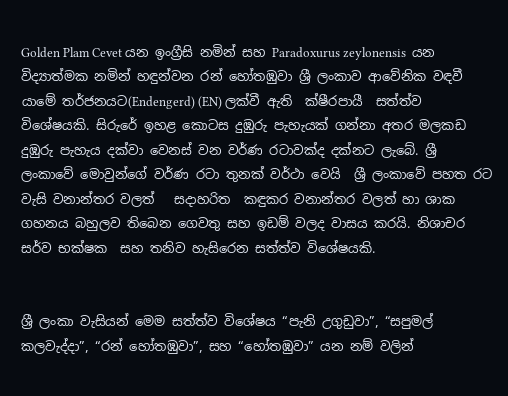Golden Plam Cevet යන ඉංග්‍රීසි නමින් සහ Paradoxurus zeylonensis  යන විද්‍යාත්මක නමින් හඳුන්වන රන් හෝතඹුවා ශ්‍රී ලංකාව ආවේනික වඳවී යාමේ තර්ජනයට(Endengerd) (EN) ලක්වී ඇති  ක්ෂීරපායී  සත්ත්ව විශේෂයකි. සිරුරේ ඉහළ කොටස දුඹුරු පැහැයක් ගන්නා අතර මලකඩ දුඹුරු පැහැ‍ය දක්වා වෙනස් වන වර්ණ රටාවක්ද දක්නට ලැබේ. ශ්‍රී ලංකාවේ මොවුන්ගේ වර්ණ රටා තුනක් වර්ථා වෙයි  ශ්‍රී ලංකාවේ පහත රට වැසි වනාන්තර වලත්   සදාහරිත  කඳුකර වනාන්තර වලත් හා ශාක ගහනය බහුලව තිබෙන ගෙවතු සහ ඉඩම් වලද වාසය කරයි. නිශාචර  සර්ව භක්ෂක  සහ තනිව හැසිරෙන සත්ත්ව විශේෂයකි.


ශ්‍රී ලංකා වැසියන් මෙම සත්ත්ව විශේෂය “පැනි උගුඩුවා”, “සපුමල් කලවැද්දා”, “රන් හෝතඹුවා”, සහ “හෝතඹුවා” යන නම් වලින්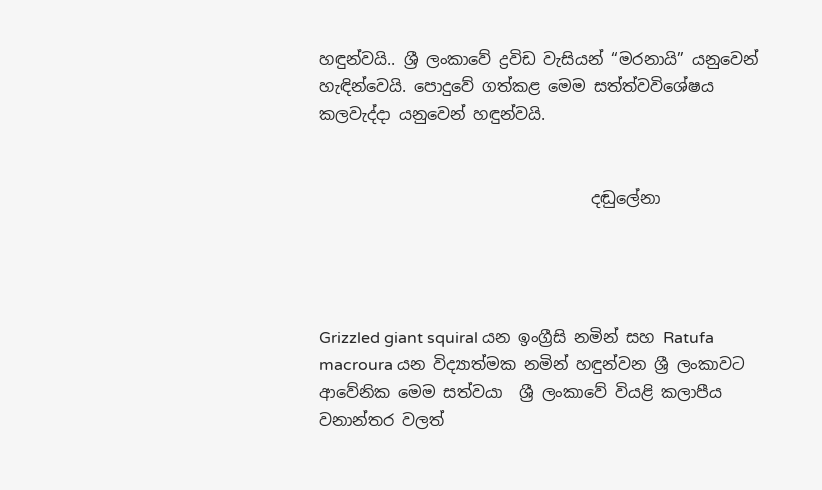හඳුන්වයි.. ශ්‍රී ලංකාවේ ද්‍රවිඩ වැසියන් “මරනායි” යනුවෙන් හැඳින්වෙයි. පොදුවේ ගත්කළ මෙම සත්ත්වවිශේෂය  කලවැද්දා යනුවෙන් හඳුන්වයි.


                                  දඬුලේනා




Grizzled giant squiral යන ඉංග්‍රීසි නමින් සහ Ratufa macroura යන විද්‍යාත්මක නමින් හඳුන්වන ශ්‍රී ලංකාවට ආවේනික මෙම සත්වයා  ශ්‍රී ලංකාවේ වියළි කලාපීය වනාන්තර වලත්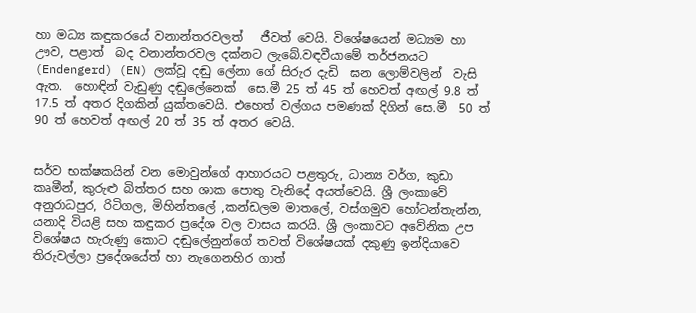හා මධ්‍ය කඳුකරයේ වනාන්තරවලත්   ජීවත් වෙයි. විශේෂයෙන් මධ්‍යම හා ඌව, පළාත්  බද වනාන්තරවල දක්නට ලැබේ.වඳවීයාමේ තර්ජනයට (Endengerd) (EN) ලක්වූ දඬු ලේනා ගේ සිරුර දැඩි  ඝන ලොම්වලින්  වැසි ඇත.  හොඳින් වැඩුණු දඬුලේනෙක්  සෙ.මී 25 ත් 45 ත් හෙවත් අඟල් 9.8 ත් 17.5 ත් අතර දිගකින් යුක්තවෙයි. එහෙත් වල්ගය පමණක් දිගින් සෙ.මී  50 ත් 90 ත් හෙවත් අඟල් 20 ත් 35 ත් අතර වෙයි.


සර්ව භක්ෂකයින් වන මොවුන්ගේ ආහාරයට පළතුරු, ධාන්‍ය වර්ග, කුඩා කෘමීන්, කුරුළු බිත්තර සහ ශාක පොතු වැනිදේ අයත්වෙයි. ශ්‍රී ලංකාවේ අනුරාධපුර, රිටිගල, මිහින්තලේ ,කන්ඩලම මාතලේ, වස්ගමුව හෝටන්තැන්න, යනාදි වියළි සහ කඳුකර ප්‍රදේශ වල වාසය කරයි. ශ්‍රී ලංකාවට අවේනික උප විශේෂය හැරුණු කොට දඬුලේනුන්ගේ තවත් විශේෂයක් දකුණු ඉන්දියාවෙ තිරුවල්ලා ප්‍රදේශයේත් හා නැගෙනහිර ගාත්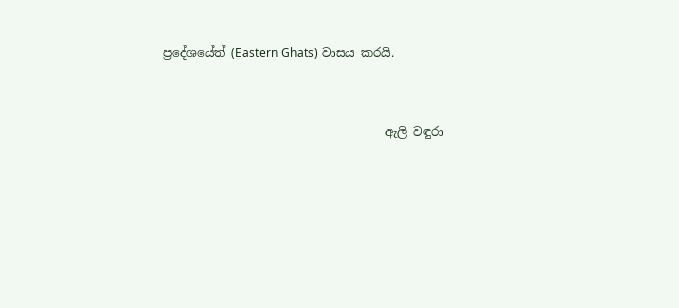ප්‍රදේශයේත් (Eastern Ghats) වාසය කරයි.


                                     ඇලි වඳුරා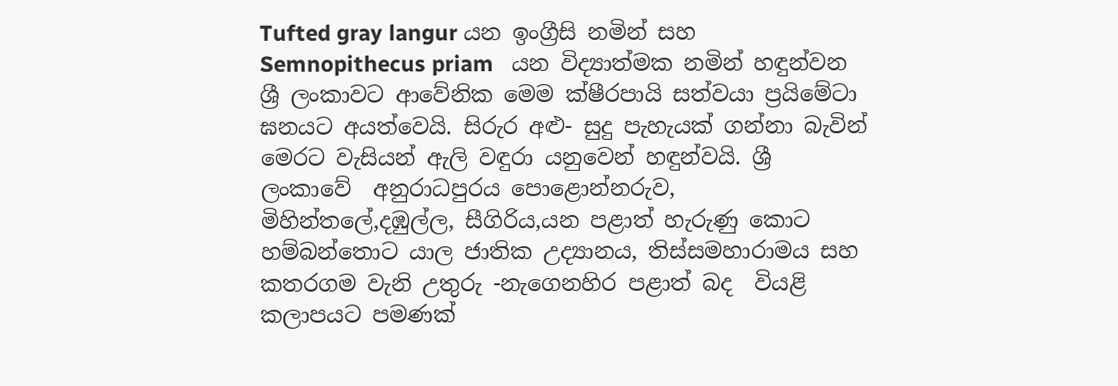Tufted gray langur යන ඉංග්‍රීසි නමින් සහ Semnopithecus priam   යන විද්‍යාත්මක නමින් හඳුන්වන ශ්‍රී ලංකාවට ආවේනික මෙම ක්ෂීරපායි සත්වයා ප්‍රයිමේටා ඝනයට අයත්වෙයි. සිරුර අළු- සුදු පැහැයක් ගන්නා බැවින් මෙරට වැසියන් ඇලි වඳුරා යනුවෙන් හඳුන්වයි. ශ්‍රී  ලංකාවේ  අනුරාධපුරය පොළොන්නරුව, මිහින්තලේ,දඹුල්ල, සීගිරිය,යන පළාත් හැරුණු කොට හම්බන්තොට යාල ජාතික උද්‍යානය, තිස්සමහාරාමය සහ  කතරගම වැනි උතුරු -නැගෙනහිර පළාත් බද  වියළි කලාපයට පමණක්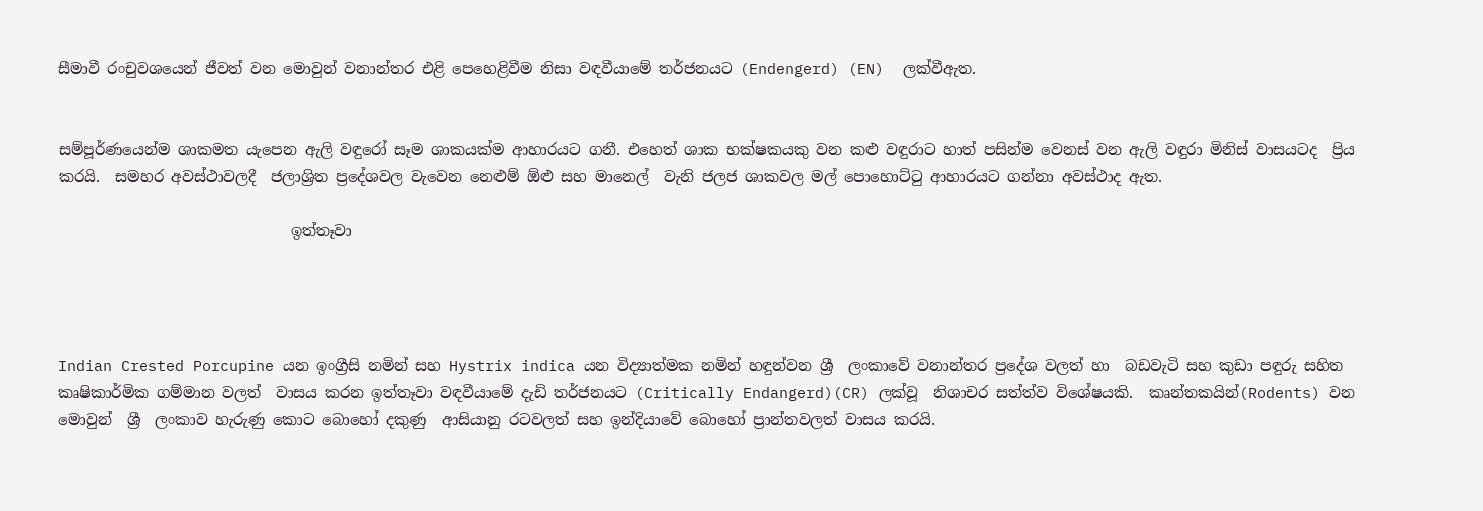සීමාවී රංචුවශයෙන් ජීවත් වන මොවුන් වනාන්තර එළි පෙහෙළිවීම නිසා වඳවීයාමේ තර්ජනයට (Endengerd) (EN)  ලක්වීඇත.


සම්පූර්ණයෙන්ම ශාකමත යැපෙන ඇලි වඳුරෝ සෑම ශාකයක්ම ආහාරයට ගනී. එහෙත් ශාක භක්ෂකයකු වන කළු වඳුරාට හාත් පසින්ම වෙනස් වන ඇලි වඳුරා මිනිස් වාසයටද  ප්‍රිය කරයි.  සමහර අවස්ථාවලදී  ජලාශ්‍රිත ප්‍රදේශවල වැවෙන නෙළුම් ඕළු සහ මානෙල්  වැනි ජලජ ශාකවල මල් පොහොට්ටු ආහාරයට ගන්නා අවස්ථාද ඇත.

                               ඉත්තෑවා




Indian Crested Porcupine යන ඉංග්‍රීසි නමින් සහ Hystrix indica යන විද්‍යාත්මක නමින් හඳුන්වන ශ්‍රී  ලංකාවේ වනාන්තර ප්‍රදේශ වලත් හා  බඩවැටි සහ කුඩා පඳුරු සහිත  කෘෂිකාර්මික ගම්මාන වලත්  වාසය කරන ඉත්තෑවා වඳවීයාමේ දැඩි තර්ජනයට (Critically Endangerd)(CR) ලක්වූ  නිශාචර සත්ත්ව විශේෂයකි.  කෘන්තකයින්(Rodents) වන මොවුන්  ශ්‍රී  ලංකාව හැරුණු කොට බොහෝ දකුණු  ආසියානු රටවලත් සහ ඉන්දියාවේ බොහෝ ප්‍රාන්තවලත් වාසය කරයි.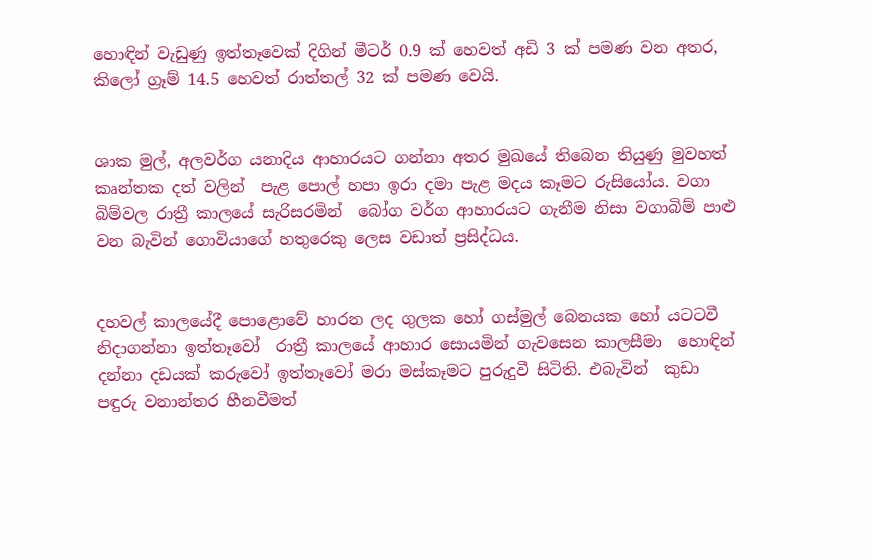හොඳින් වැඩුණු ඉත්තෑවෙක් දිගින් මීටර් 0.9 ක් හෙවත් අඩි 3 ක් පමණ වන අතර, කිලෝ ග්‍රෑම් 14.5 හෙවත් රාත්තල් 32 ක් පමණ වෙයි.


ශාක මුල්, අලවර්ග යනාදිය ආහාරයට ගන්නා අතර මුඛයේ තිබෙන තියුණු මුවහත් කෘන්තක දත් වලින්  පැළ පොල් හපා ඉරා දමා පැළ මදය කෑමට රුසියෝය. වගා බිම්වල රාත්‍රී කාලයේ සැරිසරමින්  බෝග වර්ග ආහාරයට ගැනීම නිසා වගාබිම් පාළු  වන බැවින් ගොවියාගේ හතුරෙකු ලෙස වඩාත් ප්‍රසිද්ධය.


දහවල් කාලයේදී පොළොවේ හාරන ලද ගුලක හෝ ගස්මුල් බෙනයක හෝ යටටවී නිදාගන්නා ඉත්තෑවෝ  රාත්‍රී කාලයේ ආහාර සොයමින් ගැවසෙන කාලසීමා  හොඳින් දන්නා දඩයක් කරුවෝ ඉත්තෑවෝ මරා මස්කෑමට පුරුදුවී සිටිති. එබැවින්  කුඩා පඳුරු වනාන්තර හීනවීමත්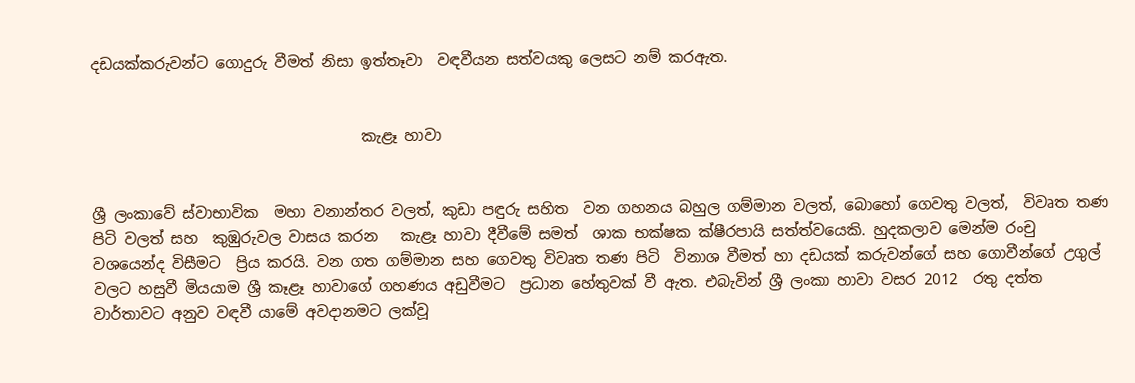දඩයක්කරුවන්ට ගොදුරු වීමත් නිසා ඉත්තෑවා  වඳවීයන සත්වයකු ලෙසට නම් කරඇත.


                                    කැළෑ හාවා


ශ්‍රී ලංකාවේ ස්වාභාවික  මහා වනාන්තර වලත්, කුඩා පඳුරු සහිත  වන ගහනය බහුල ගම්මාන වලත්, බොහෝ ගෙවතු වලත්,  විවෘත තණ පිටි වලත් සහ  කුඹුරුවල වාසය කරන   කැළෑ හාවා දීවීමේ සමත්  ශාක භක්ෂක ක්ෂීරපායි සත්ත්වයෙකි. හුදකලාව මෙන්ම රංචු වශයෙන්ද විසීමට  ප්‍රිය කරයි. වන ගත ගම්මාන සහ ගෙවතු විවෘත තණ පිටි  විනාශ වීමත් හා දඩයක් කරුවන්ගේ සහ ගොවීන්ගේ උගුල් වලට හසුවී මියයාම ශ්‍රී කෑළෑ හාවාගේ ගහණය අඩුවීමට  ප්‍රධාන හේතුවක් වී ඇත. එබැවින් ශ්‍රී ලංකා හාවා වසර 2012  රතු දත්ත වාර්තාවට අනුව වඳවී යාමේ අවදානමට ලක්වූ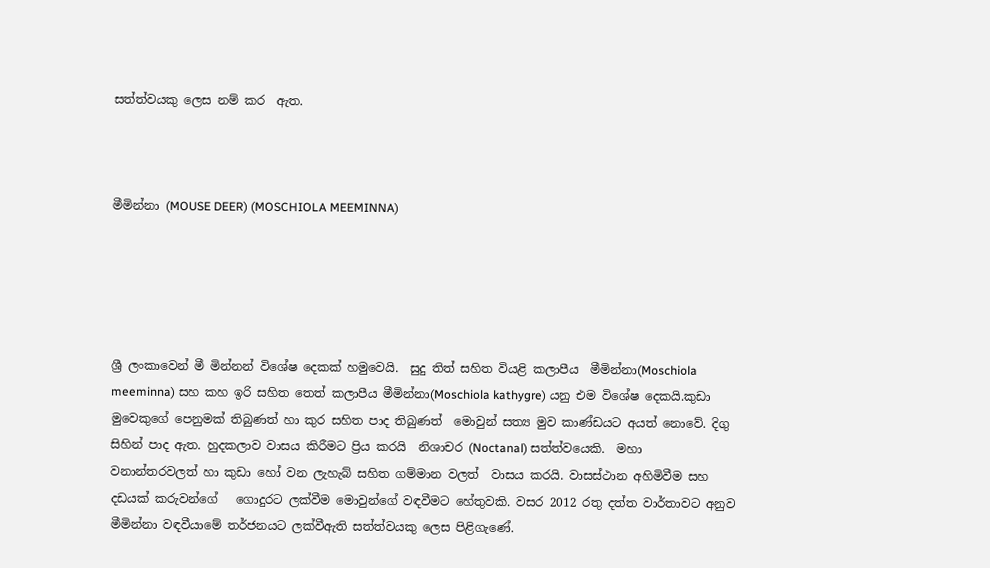සත්ත්වයකු ලෙස නම් කර  ඇත.



මීමින්නා (MOUSE DEER) (MOSCHIOLA MEEMINNA)





ශ්‍රී ලංකාවෙන් මී මින්නන් විශේෂ දෙකක් හමුවෙයි.  සුදු තිත් සහිත වියළි කලාපීය  මීමින්නා(Moschiola meeminna) සහ කහ ඉරි සහිත තෙත් කලාපීය මීමින්නා(Moschiola kathygre) යනු එම විශේෂ දෙකයි.කුඩා මුවෙකුගේ පෙනුමක් තිබුණත් හා කුර සහිත පාද තිබුණත්  මොවුන් සත්‍ය මුව කාණ්ඩයට අයත් නොවේ. දිගු සිහින් පාද ඇත. හුදකලාව වාසය කිරීමට ප්‍රිය කරයි  නිශාචර (Noctanal) සත්ත්වයෙකි.  මහා වනාන්තරවලත් හා කුඩා හෝ වන ලැහැබ් සහිත ගම්මාන වලත්  වාසය කරයි. වාසස්ථාන අහිමිවීම සහ   දඩයක් කරුවන්ගේ   ගොදුරට ලක්වීම මොවුන්ගේ වඳවීමට හේතුවකි. වසර 2012 රතු දත්ත වාර්තාවට අනුව මීමින්නා වඳවීයාමේ තර්ජනයට ලක්වීඇති සත්ත්වයකු ලෙස පිළිගැණේ.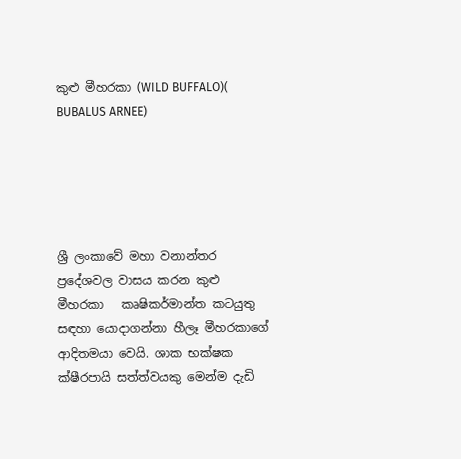කුළු මීහරකා (WILD BUFFALO)( BUBALUS ARNEE)





ශ්‍රී ලංකාවේ මහා වනාන්තර ප්‍රදේශවල වාසය කරන කුළු මීහරකා   කෘෂිකර්මාන්ත කටයුතු සඳහා යොදාගන්නා හීලෑ මීහරකාගේ ආදිතමයා වෙයි. ශාක භක්ෂක ක්ෂීරපායි සත්ත්වයකු මෙන්ම දැඩි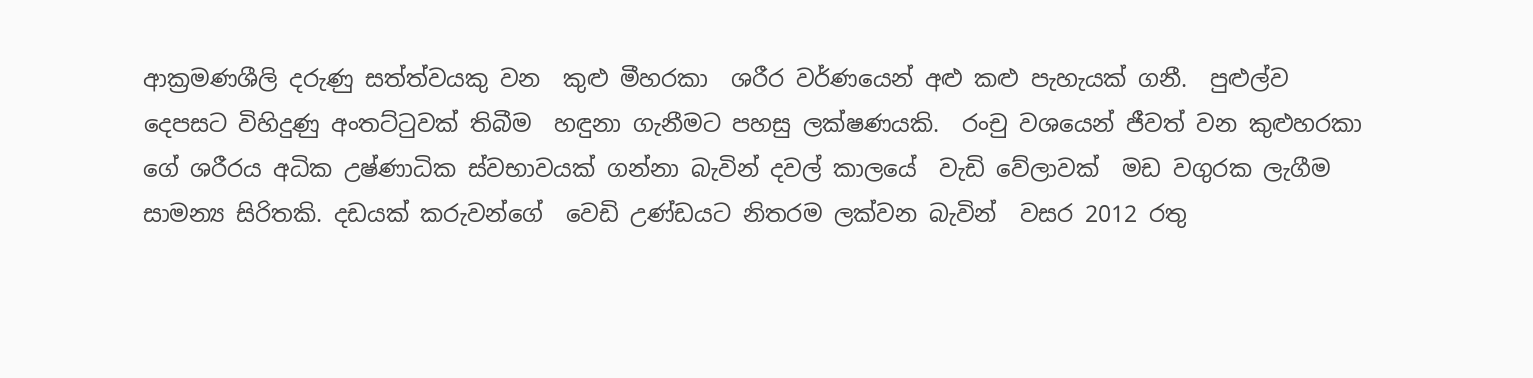ආක්‍රමණශීලි දරුණු සත්ත්වයකු වන  කුළු මීහරකා  ශරීර වර්ණයෙන් අළු කළු පැහැයක් ගනී.  පුළුල්ව  දෙපසට විහිදුණු අංතට්ටුවක් තිබීම  හඳුනා ගැනීමට පහසු ලක්ෂණයකි.  රංචු වශයෙන් ජීවත් වන කුළුහරකා ගේ ශරීරය අධික උෂ්ණාධික ස්වභාවයක් ගන්නා බැවින් දවල් කාලයේ  වැඩි වේලාවක්  මඩ වගුරක ලැගීම  සාමන්‍ය සිරිතකි. දඩයක් කරුවන්ගේ  වෙඩි උණ්ඩයට නිතරම ලක්වන බැවින්  වසර 2012 රතු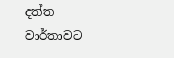දත්ත  වාර්තාවට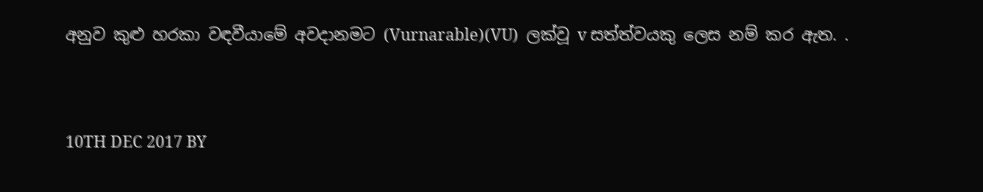අනුව කුළු හරකා වඳවීයාමේ අවදානමට (Vurnarable)(VU)  ලක්වූ v සත්ත්වයකු ලෙස නම් කර ඇත. .


10TH DEC 2017 BY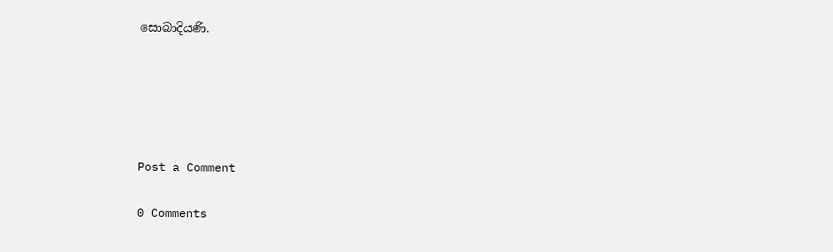සොබාදියණි.





Post a Comment

0 Comments